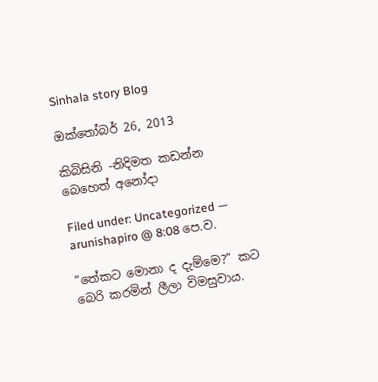Sinhala story Blog

ඔක්තෝබර් 26, 2013

කිබිසිනි -නිදිමත කඩන්න බෙහෙත් අනෝදා

Filed under: Uncategorized — arunishapiro @ 8:08 පෙ.ව.

“තේකට මොනා ද දැම්මෙ?” කට බෙරි කරමින් ලීලා විමසුවාය.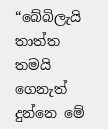“බේබිලැයි තාත්ත තමයි ගෙනැත් දුන්නෙ මේ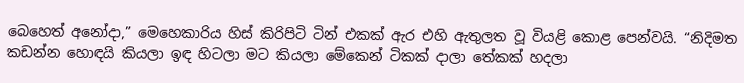බෙහෙත් අනෝදා,” මෙහෙකාරිය හිස් කිරිපිටි ටින් එකක් ඇර එහි ඇතුලත වූ වියළි කොළ පෙන්වයි. “නිදිමත කඩන්න හොඳයි කියලා ඉඳ හිටලා මට කියලා මේකෙන් ටිකක් දාලා තේකක් හදලා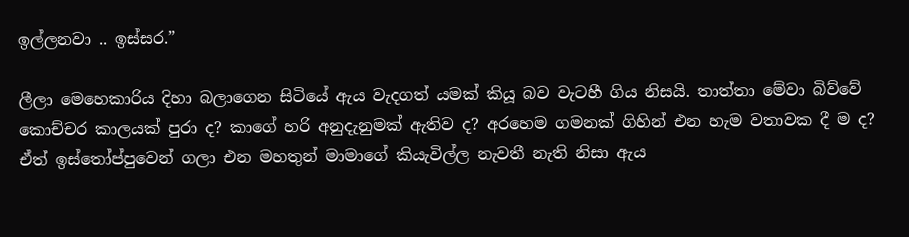ඉල්ලනවා .. ඉස්සර.”

ලීලා මෙහෙකාරිය දිහා බලාගෙන සිටියේ ඇය වැදගත් යමක් කියූ බව වැටහී ගිය නිසයි. තාත්තා මේවා බිව්වේ කොච්චර කාලයක් පුරා ද? කාගේ හරි අනුදැනුමක් ඇතිව ද? අරහෙම ගමනක් ගිහින් එන හැම වතාවක දී ම ද? ඒත් ඉස්තෝප්පුවෙන් ගලා එන මහතුන් මාමාගේ කියැවිල්ල නැවතී නැති නිසා ඇය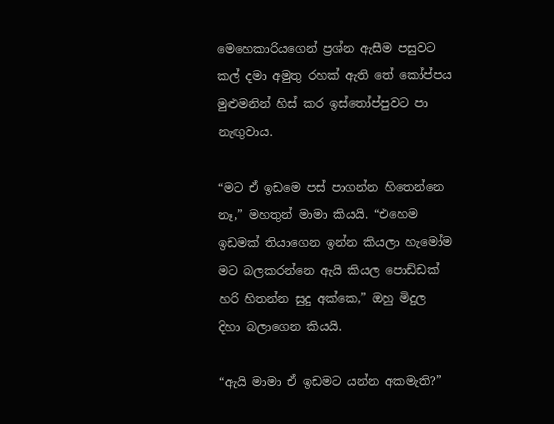මෙහෙකාරියගෙන් ප්‍රශ්න ඇසීම පසුවට කල් දමා අමුතු රහක් ඇති තේ කෝප්පය මුළුමනින් හිස් කර ඉස්තෝප්පුවට පා නැඟුවාය.

“මට ඒ ඉඩමෙ පස් පාගන්න හිතෙන්නෙ නෑ,” මහතුන් මාමා කියයි. “එහෙම ඉඩමක් තියාගෙන ඉන්න කියලා හැමෝම මට බලකරන්නෙ ඇයි කියල පොඩ්ඩක් හරි හිතන්න සුදු අක්කෙ,” ඔහු මිදුල දිහා බලාගෙන කියයි.

“ඇයි මාමා ඒ ඉඩමට යන්න අකමැති?”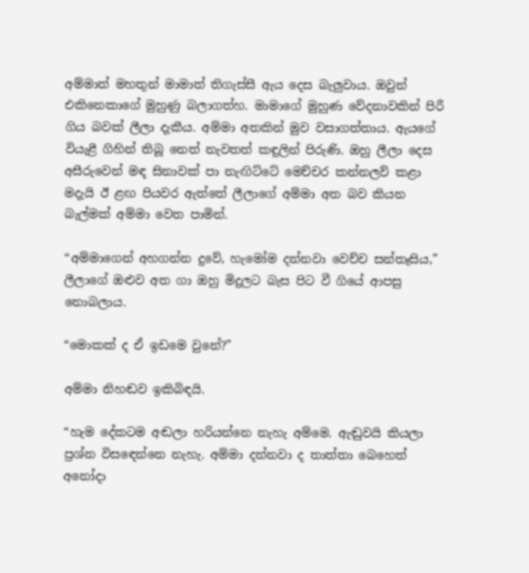අම්මාත් මහතුන් මාමාත් තිගැස්සී ඇය දෙස බැලුවාය. ඔවුන් එකිනෙකාගේ මුහුණු බලාගත්හ. මාමාගේ මුහුණ වේදනාවකින් පිරී ගිය බවක් ලීලා දැකීය. අම්මා අතකින් මුව වසාගත්තාය. ඇයගේ වියැළී ගිහින් තිබූ නෙත් නැවතත් කඳුලින් පිරුණි. ඔහු ලීලා දෙස අසීරුවෙන් මඳ සිනාවක් පා නැඟිට්ටේ මෙච්චර කන්නලව් කළා මදැයි ඊ ළඟ පියවර ඇත්තේ ලීලාගේ අම්මා අත බව කියන බැල්මක් අම්මා වෙත පාමින්.

“අම්මාගෙන් අහගන්න දුවේ, හැමෝම දන්නවා වෙච්ච සන්තෑසිය,” ලීලාගේ ඔළුව අත ගා ඔහු මිදුලට බැස පිට වී ගියේ ආපසු නොබලාය.

“මොකක් ද ඒ ඉඩමෙ වුනේ?”

අම්මා නිහඬව ඉකිබිඳයි.

“හැම දේකටම අඬලා හරියන්නෙ නැහැ අම්මෙ. ඇඬුවයි කියලා ප්‍රශ්න විසඳෙන්නෙ නැහැ. අම්මා දන්නවා ද තාත්තා බෙහෙත් අනෝදා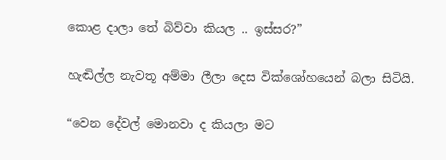කොළ දාලා තේ බිව්වා කියල .. ඉස්සර?”

හැඬිල්ල නැවතූ අම්මා ලීලා දෙස වික්ශෝහයෙන් බලා සිටියි.

“වෙන දේවල් මොනවා ද කියලා මට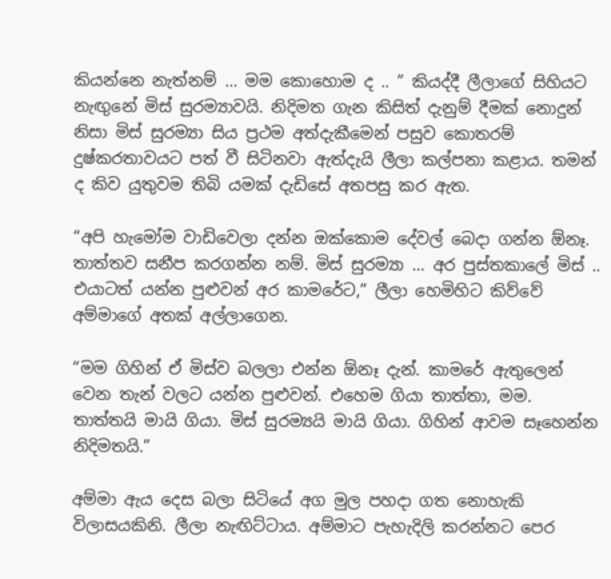කියන්නෙ නැත්නම් … මම කොහොම ද .. ” කියද්දී ලීලාගේ සිහියට නැඟුනේ මිස් සුරම්‍යාවයි. නිදිමත ගැන කිසිත් දැනුම් දීමක් නොදුන් නිසා මිස් සුරම්‍යා සිය ප්‍රථම අත්දැකීමෙන් පසුව කොතරම් දුෂ්කරතාවයට පත් වී සිටිනවා ඇත්දැයි ලීලා කල්පනා කළාය. තමන් ද කිව යුතුවම තිබි යමක් දැඩිසේ අතපසු කර ඇත.

“අපි හැමෝම වාඩිවෙලා දන්න ඔක්කොම දේවල් බෙදා ගන්න ඕනෑ. තාත්තව සනීප කරගන්න නම්. මිස් සුරම්‍යා … අර පුස්තකාලේ මිස් .. එයාටත් යන්න පුළුවන් අර කාමරේට,” ලීලා හෙමිහිට කිව්වේ අම්මාගේ අතක් අල්ලාගෙන.

“මම ගිහින් ඒ මිස්ව බලලා එන්න ඕනෑ දැන්. කාමරේ ඇතුලෙන් වෙන තැන් වලට යන්න පුළුවන්. එහෙම ගියා තාත්තා, මම. තාත්තයි මායි ගියා. මිස් සුරම්‍යයි මායි ගියා. ගිහින් ආවම සෑහෙන්න නිදිමතයි.”

අම්මා ඇය දෙස බලා සිටියේ අග මුල පහදා ගත නොහැකි විලාසයකිනි. ලීලා නැඟිට්ටාය. අම්මාට පැහැදිලි කරන්නට පෙර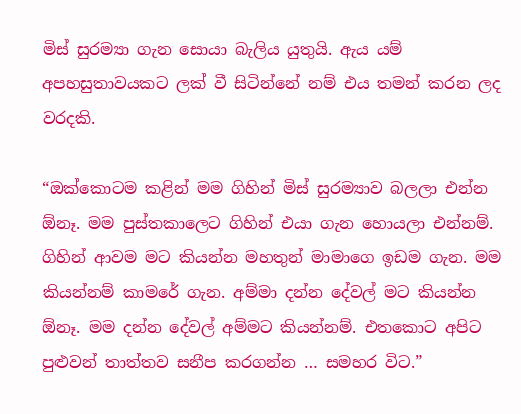මිස් සුරම්‍යා ගැන සොයා බැලිය යුතුයි. ඇය යම් අපහසුතාවයකට ලක් වී සිටින්නේ නම් එය තමන් කරන ලද වරදකි.

“ඔක්කොටම කළින් මම ගිහින් මිස් සුරම්‍යාව බලලා එන්න ඕනෑ. මම පුස්තකාලෙට ගිහින් එයා ගැන හොයලා එන්නම්. ගිහින් ආවම මට කියන්න මහතුන් මාමාගෙ ඉඩම ගැන. මම කියන්නම් කාමරේ ගැන. අම්මා දන්න දේවල් මට කියන්න ඕනෑ. මම දන්න දේවල් අම්මට කියන්නම්. එතකොට අපිට පුළුවන් තාත්තව සනීප කරගන්න … සමහර විට.”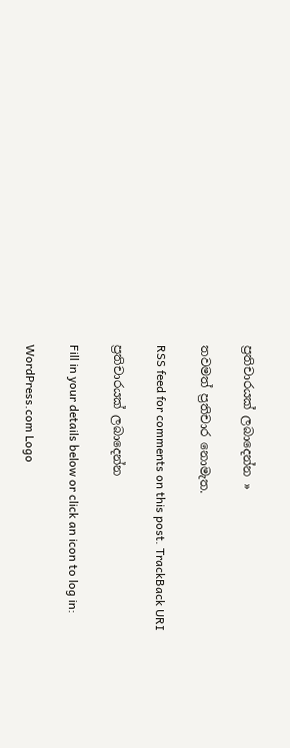ප්‍රතිචාරයක් ලබාදෙන්න »

තවමත් ප්‍රතිචාර නොමැත.

RSS feed for comments on this post. TrackBack URI

ප්‍රතිචාරයක් ලබාදෙන්න

Fill in your details below or click an icon to log in:

WordPress.com Logo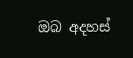ඔබ අදහස්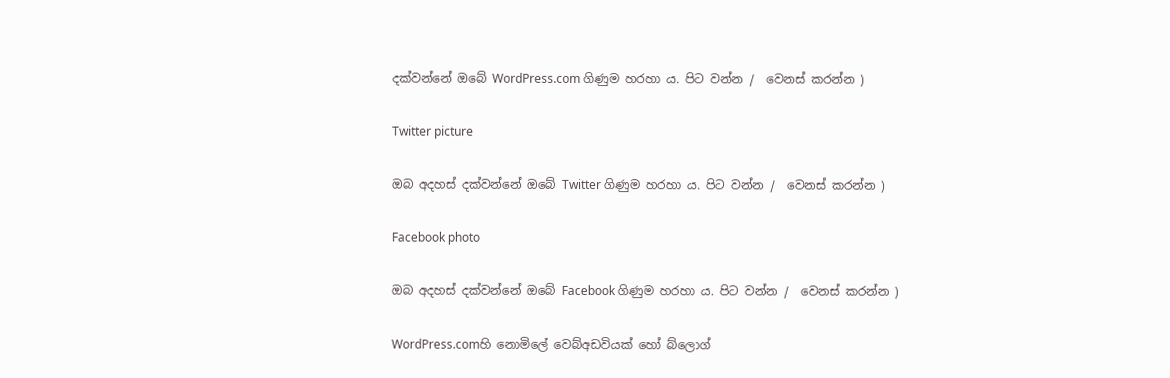දක්වන්නේ ඔබේ WordPress.com ගිණුම හරහා ය. පිට වන්න /  වෙනස් කරන්න )

Twitter picture

ඔබ අදහස් දක්වන්නේ ඔබේ Twitter ගිණුම හරහා ය. පිට වන්න /  වෙනස් කරන්න )

Facebook photo

ඔබ අදහස් දක්වන්නේ ඔබේ Facebook ගිණුම හරහා ය. පිට වන්න /  වෙනස් කරන්න )

WordPress.comහි නොමිලේ වෙබ්අඩවියක් හෝ බ්ලොග්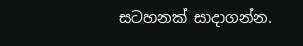සටහනක් සාදාගන්න.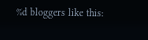%d bloggers like this: